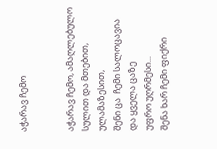აჭარავ ჩემო


აჭარავ ჩემო, ამაღლებულო სულით და მთებით,  ულამაზესით,
შენი ცა  ჩემი სალოცავია
და ყველა ცაზე
უფრო უღრმესი...
შენა ხარ ჩემი ფიქრი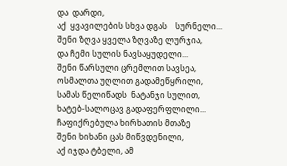და  დარდი,
აქ  ყვავილების სხვა დგას    სურნელი...
შენი ზღვა ყველა ზღვაზე ლურჯია,
და ჩემი სულის ნავსაყუდელი...
შენი წარსული ცრემლით სავსეა,
ოსმალთა უღლით გადამეწყრილი,
სამას წელიწადს  ნატანჯი სულით,
ხატებ-სალოცავ გადაფერფლილი...
ჩაფიქრებულა ხირხათის მთაზე
შენი ხიხანი ცას მიწვდენილი,
აქ იჯდა ტბელი, ამ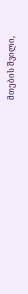მთების შვილი,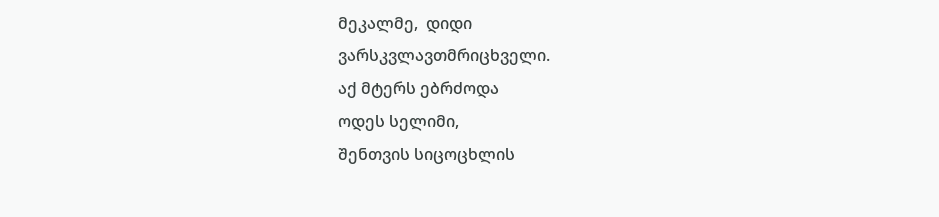მეკალმე,  დიდი
ვარსკვლავთმრიცხველი.
აქ მტერს ებრძოდა
ოდეს სელიმი,
შენთვის სიცოცხლის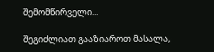შემომწირველი...

შეგიძლიათ გააზიაროთ მასალა,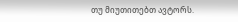თუ მიუთითებთ ავტორს.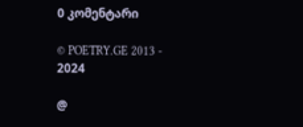0 კომენტარი

© POETRY.GE 2013 - 2024

@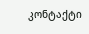კონტაქტი